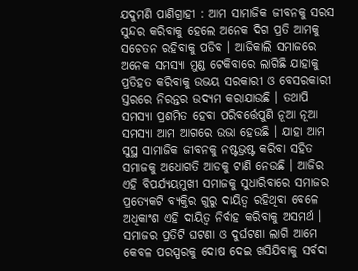ଯଦୁମଣି ପାଣିଗ୍ରାହୀ : ଆମ ସାମାଜିକ ଜୀବନକୁ ସରସ ସୁନ୍ଦର କରିବାକୁ ହେଲେ ଅନେକ ଦିଗ ପ୍ରତି ଆମକୁ ସଚେତନ ରହିବାକୁ ପଡିବ । ଆଜିକାଲି ସମାଜରେ ଅନେକ ସମସ୍ୟା ମୁଣ୍ଡ ଟେକିବାରେ ଲାଗିଛି ଯାହାକୁ ପ୍ରତିହତ କରିବାକୁ ଉଭୟ ସରକାରୀ ଓ ବେସରକାରୀ ସ୍ତରରେ ନିରନ୍ତର ଉଦ୍ୟମ କରାଯାଉଛି । ତଥାପି ସମସ୍ୟା ପ୍ରଶମିତ ହେବା ପରିବର୍ତ୍ତେପୁଣି ନୂଆ ନୂଆ ସମସ୍ୟା ଆମ ଆଗରେ ଉଭା ହେଉଛି । ଯାହା ଆମ ସୁସ୍ଥ ସାମାଜିକ ଜୀବନକୁ ନଷ୍ଟଭ୍ରଷ୍ଟ କରିବା ସହିତ ସମାଜକୁ ଅଧୋଗତି ଆଡକୁ ଟାଣି ନେଉଛି । ଆଜିର ଏହି ବିପର୍ଯ୍ୟୟମୁଖୀ ସମାଜକୁ ସୁଧାରିବାରେ ସମାଜର ପ୍ରତ୍ୟେକଟି ବ୍ୟକ୍ତିର ଗୁରୁ ଦାୟିତ୍ୱ ରହିଥିବା ବେଳେ ଅଧିକାଂଶ ଏହି ଦାୟିତ୍ୱ ନିର୍ବାହ କରିବାକୁ ଅସମର୍ଥ ।
ସମାଜର ପ୍ରତିଟି ଘଟଣା ଓ ଦୁର୍ଘଟଣା ଲାଗି ଆମେ କେବଳ ପରସ୍ପରକୁ ଦୋଷ ଦେଇ ଖସିଯିବାକୁ ସର୍ବଦା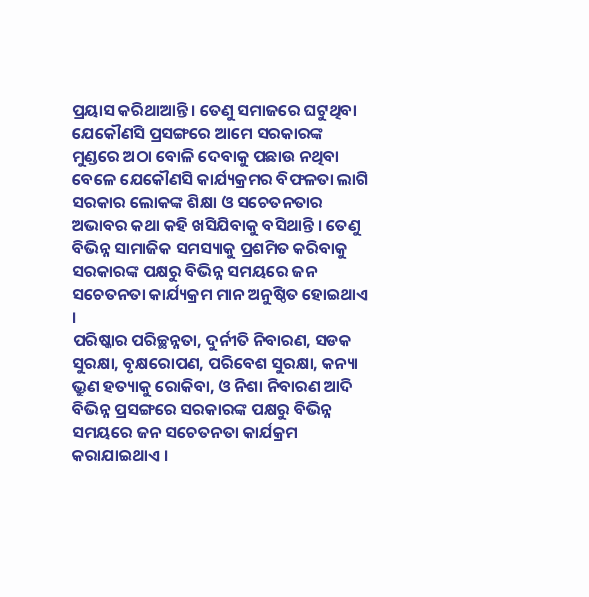ପ୍ରୟାସ କରିଥାଆନ୍ତି । ତେଣୁ ସମାଜରେ ଘଟୁଥିବା ଯେକୌଣସି ପ୍ରସଙ୍ଗରେ ଆମେ ସରକାରଙ୍କ ମୁଣ୍ଡରେ ଅଠା ବୋଳି ଦେବାକୁ ପଛାଉ ନଥିବା ବେଳେ ଯେକୌଣସି କାର୍ଯ୍ୟକ୍ରମର ବିଫଳତା ଲାଗି ସରକାର ଲୋକଙ୍କ ଶିକ୍ଷା ଓ ସଚେତନତାର ଅଭାବର କଥା କହି ଖସିଯିବାକୁ ବସିଥାନ୍ତି । ତେଣୁ ବିଭିନ୍ନ ସାମାଜିକ ସମସ୍ୟାକୁ ପ୍ରଶମିତ କରିବାକୁ ସରକାରଙ୍କ ପକ୍ଷରୁ ବିଭିନ୍ନ ସମୟରେ ଜନ ସଚେତନତା କାର୍ଯ୍ୟକ୍ରମ ମାନ ଅନୁଷ୍ଠିତ ହୋଇଥାଏ ।
ପରିଷ୍କାର ପରିଚ୍ଛନ୍ନତା, ଦୁର୍ନୀତି ନିବାରଣ, ସଡକ ସୁରକ୍ଷା, ବୃକ୍ଷରୋପଣ, ପରିବେଶ ସୁରକ୍ଷା, କନ୍ୟା ଭ୍ରୁଣ ହତ୍ୟାକୁ ରୋକିବା, ଓ ନିଶା ନିବାରଣ ଆଦି ବିଭିନ୍ନ ପ୍ରସଙ୍ଗରେ ସରକାରଙ୍କ ପକ୍ଷରୁ ବିଭିନ୍ନ ସମୟରେ ଜନ ସଚେତନତା କାର୍ଯକ୍ରମ କରାଯାଇଥାଏ ।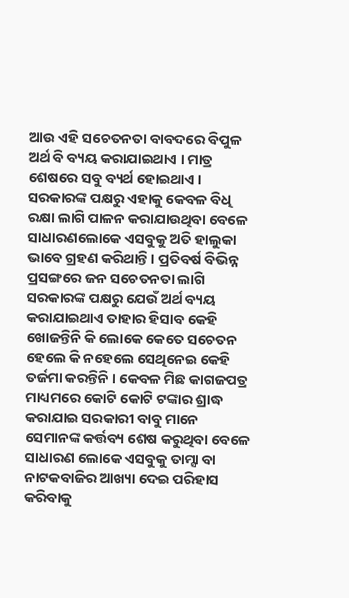ଆଉ ଏହି ସଚେତନତା ବାବଦରେ ବିପୁଳ ଅର୍ଥ ବି ବ୍ୟୟ କରାଯାଇଥାଏ । ମାତ୍ର ଶେଷରେ ସବୁ ବ୍ୟର୍ଥ ହୋଇଥାଏ । ସରକାରଙ୍କ ପକ୍ଷରୁ ଏହାକୁ କେବଳ ବିଧି ରକ୍ଷା ଲାଗି ପାଳନ କରାଯାଉଥିବା ବେଳେ ସାଧାରଣଲୋକେ ଏସବୁକୁ ଅତି ହାଲୁକା ଭାବେ ଗ୍ରହଣ କରିଥାନ୍ତି । ପ୍ରତିବର୍ଷ ବିଭିନ୍ନ ପ୍ରସଙ୍ଗରେ ଜନ ସଚେତନତା ଲାଗି ସରକାରଙ୍କ ପକ୍ଷରୁ ଯେଉଁ ଅର୍ଥ ବ୍ୟୟ କରାଯାଇଥାଏ ତାହାର ହିସାବ କେହି ଖୋଜନ୍ତିନି କି ଲୋକେ କେତେ ସଚେତନ ହେଲେ କି ନହେଲେ ସେଥିନେଇ କେହି ତର୍ଜମା କରନ୍ତିନି । କେବଳ ମିଛ କାଗଜପତ୍ର ମାଧ୍ୟମରେ କୋଟି କୋଟି ଟଙ୍କାର ଶ୍ରାଦ୍ଧ କରାଯାଇ ସରକାରୀ ବାବୁ ମାନେ ସେମାନଙ୍କ କର୍ତ୍ତବ୍ୟ ଶେଷ କରୁଥିବା ବେଳେ ସାଧାରଣ ଲୋକେ ଏସବୁକୁ ତାମ୍ସା ବା ନାଟକବାଜିର ଆଖ୍ୟା ଦେଇ ପରିହାସ କରିବାକୁ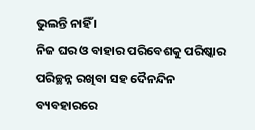ଭୁଲନ୍ତି ନାହିଁ ।
ନିଜ ଘର ଓ ବାହାର ପରିବେଶକୁ ପରିଷ୍କାର ପରିଚ୍ଛନ୍ନ ରଖିବା ସହ ଦୈନନ୍ଦିନ ବ୍ୟବହାରରେ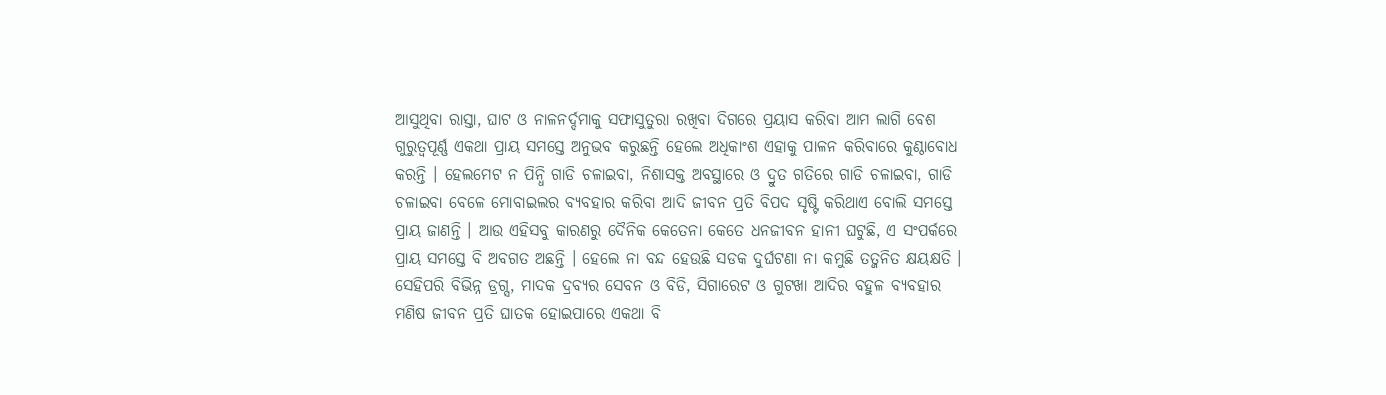ଆସୁଥିବା ରାସ୍ତା, ଘାଟ ଓ ନାଳନର୍ଦ୍ଦମାକୁ ସଫାସୁତୁରା ରଖିବା ଦିଗରେ ପ୍ରୟାସ କରିବା ଆମ ଲାଗି ବେଶ ଗୁରୁତ୍ୱପୂର୍ଣ୍ଣ ଏକଥା ପ୍ରାୟ ସମସ୍ତେ ଅନୁଭବ କରୁଛନ୍ତି ହେଲେ ଅଧିକାଂଶ ଏହାକୁ ପାଳନ କରିବାରେ କୁଣ୍ଠାବୋଧ କରନ୍ତି । ହେଲମେଟ ନ ପିନ୍ଧି ଗାଡି ଚଳାଇବା, ନିଶାସକ୍ତ ଅବସ୍ଥାରେ ଓ ଦ୍ରୁତ ଗତିରେ ଗାଡି ଚଳାଇବା, ଗାଡି ଚଳାଇବା ବେଳେ ମୋବାଇଲର ବ୍ୟବହାର କରିବା ଆଦି ଜୀବନ ପ୍ରତି ବିପଦ ସୃଷ୍ଟି କରିଥାଏ ବୋଲି ସମସ୍ତେ ପ୍ରାୟ ଜାଣନ୍ତି । ଆଉ ଏହିସବୁ କାରଣରୁ ଦୈନିକ କେତେନା କେତେ ଧନଜୀବନ ହାନୀ ଘଟୁଛି, ଏ ସଂପର୍କରେ ପ୍ରାୟ ସମସ୍ତେ ବି ଅବଗତ ଅଛନ୍ତି । ହେଲେ ନା ବନ୍ଦ ହେଉଛି ସଡକ ଦୁର୍ଘଟଣା ନା କମୁଛି ତତ୍ଜନିତ କ୍ଷୟକ୍ଷତି । ସେହିପରି ବିଭିନ୍ନ ଡ୍ରଗ୍ସ, ମାଦକ ଦ୍ରବ୍ୟର ସେବନ ଓ ବିଡି, ସିଗାରେଟ ଓ ଗୁଟଖା ଆଦିର ବହୁଳ ବ୍ୟବହାର ମଣିଷ ଜୀବନ ପ୍ରତି ଘାତକ ହୋଇପାରେ ଏକଥା ବି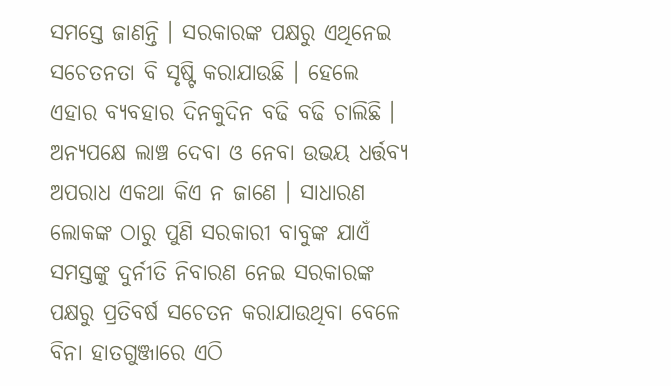ସମସ୍ତେ ଜାଣନ୍ତି । ସରକାରଙ୍କ ପକ୍ଷରୁ ଏଥିନେଇ ସଚେତନତା ବି ସୃଷ୍ଟି କରାଯାଉଛି । ହେଲେ ଏହାର ବ୍ୟବହାର ଦିନକୁଦିନ ବଢି ବଢି ଚାଲିଛି ।
ଅନ୍ୟପକ୍ଷେ ଲାଞ୍ଚ ଦେବା ଓ ନେବା ଉଭୟ ଧର୍ତ୍ତବ୍ୟ ଅପରାଧ ଏକଥା କିଏ ନ ଜାଣେ । ସାଧାରଣ ଲୋକଙ୍କ ଠାରୁ ପୁଣି ସରକାରୀ ବାବୁଙ୍କ ଯାଏଁ ସମସ୍ତଙ୍କୁ ଦୁର୍ନୀତି ନିବାରଣ ନେଇ ସରକାରଙ୍କ ପକ୍ଷରୁ ପ୍ରତିବର୍ଷ ସଚେତନ କରାଯାଉଥିବା ବେଳେ ବିନା ହାତଗୁଞ୍ଜାରେ ଏଠି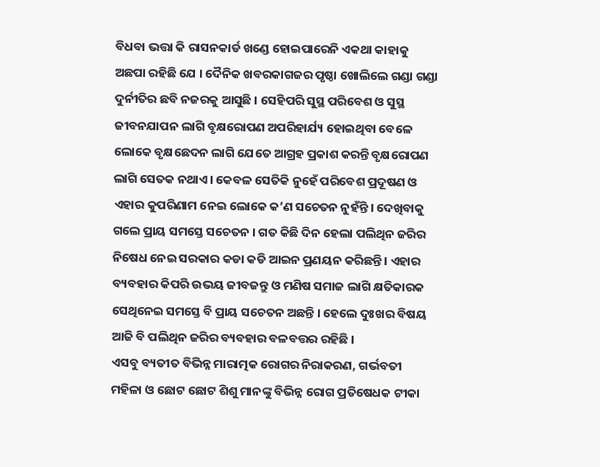ବିଧବା ଭତ୍ତା କି ରାସନକାର୍ଡ ଖଣ୍ଡେ ହୋଇପାରେନି ଏକଥା କାହାକୁ ଅଛପା ରହିଛି ଯେ । ଦୈନିକ ଖବରକାଗଜର ପୃଷ୍ଠା ଖୋଲିଲେ ଗଣ୍ଡା ଗଣ୍ଡା ଦୁର୍ନୀତିର ଛବି ନଜରକୁ ଆସୁଛି । ସେହିପରି ସୁସ୍ଥ ପରିବେଶ ଓ ସୁସ୍ଥ ଜୀବନଯାପନ ଲାଗି ବୃକ୍ଷରୋପଣ ଅପରିହାର୍ଯ୍ୟ ହୋଇଥିବା ବେଳେ ଲୋକେ ବୃକ୍ଷଛେଦନ ଲାଗି ଯେତେ ଆଗ୍ରହ ପ୍ରକାଶ କରନ୍ତି ବୃକ୍ଷରୋପଣ ଲାଗି ସେତକ ନଥାଏ । କେବଳ ସେତିକି ନୁହେଁ ପରିବେଶ ପ୍ରଦୂଷଣ ଓ ଏହାର କୁପରିଣାମ ନେଇ ଲୋକେ କ’ଣ ସଚେତନ ନୁହଁନ୍ତି । ଦେଖିବାକୁ ଗଲେ ପ୍ରାୟ ସମସ୍ତେ ସଚେତନ । ଗତ କିଛି ଦିନ ହେଲା ପଲିଥିନ ଜରିର ନିଷେଧ ନେଇ ସରକାର କଡା କଡି ଆଇନ ପ୍ରଣୟନ କରିଛନ୍ତି । ଏହାର ବ୍ୟବହାର କିପରି ଉଭୟ ଜୀବଜନ୍ତୁ ଓ ମଣିଷ ସମାଜ ଲାଗି କ୍ଷତିକାରକ ସେଥିନେଇ ସମସ୍ତେ ବି ପ୍ରାୟ ସଚେତନ ଅଛନ୍ତି । ହେଲେ ଦୁଃଖର ବିଷୟ ଆଜି ବି ପଲିଥିନ ଜରିର ବ୍ୟବହାର ବଳବତ୍ତର ରହିଛି ।
ଏସବୁ ବ୍ୟତୀତ ବିଭିନ୍ନ ମାରାତ୍ମକ ରୋଗର ନିରାକରଣ, ଗର୍ଭବତୀ ମହିଳା ଓ ଛୋଟ ଛୋଟ ଶିଶୁ ମାନଙ୍କୁ ବିଭିନ୍ନ ରୋଗ ପ୍ରତିଷେଧକ ଟୀକା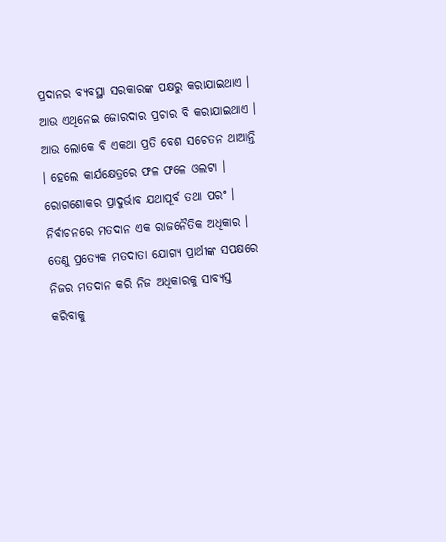ପ୍ରଦାନର ବ୍ୟବସ୍ଥା ସରକାରଙ୍କ ପକ୍ଷରୁ କରାଯାଇଥାଏ । ଆଉ ଏଥିନେଇ ଜୋରଦାର ପ୍ରଚାର ବି କରାଯାଇଥାଏ । ଆଉ ଲୋକେ ବି ଏକଥା ପ୍ରତି ବେଶ ସଚେତନ ଥାଆନ୍ତି । ହେଲେ କାର୍ଯକ୍ଷେତ୍ରରେ ଫଳ ଫଳେ ଓଲଟା । ରୋଗଶୋକର ପ୍ରାଦୁର୍ଭାବ ଯଥାପୂର୍ବ ତଥା ପରଂ । ନିର୍ବାଚନରେ ମତଦାନ ଏକ ରାଜନୈତିକ ଅଧିକାର । ତେଣୁ ପ୍ରତ୍ୟେକ ମତଦାତା ଯୋଗ୍ୟ ପ୍ରାର୍ଥୀଙ୍କ ସପକ୍ଷରେ ନିଜର ମତଦାନ କରି ନିଜ ଅଧିକାରକୁ ସାବ୍ୟସ୍ତ କରିବାକୁ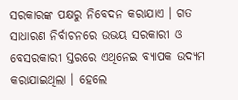ସରକାରଙ୍କ ପକ୍ଷରୁ ନିବେଦନ କରାଯାଏ । ଗତ ସାଧାରଣ ନିର୍ବାଚନରେ ଉଭୟ ସରକାରୀ ଓ ବେସରକାରୀ ସ୍ତରରେ ଏଥିନେଇ ବ୍ୟାପକ ଉଦ୍ୟମ କରାଯାଇଥିଲା । ହେଲେ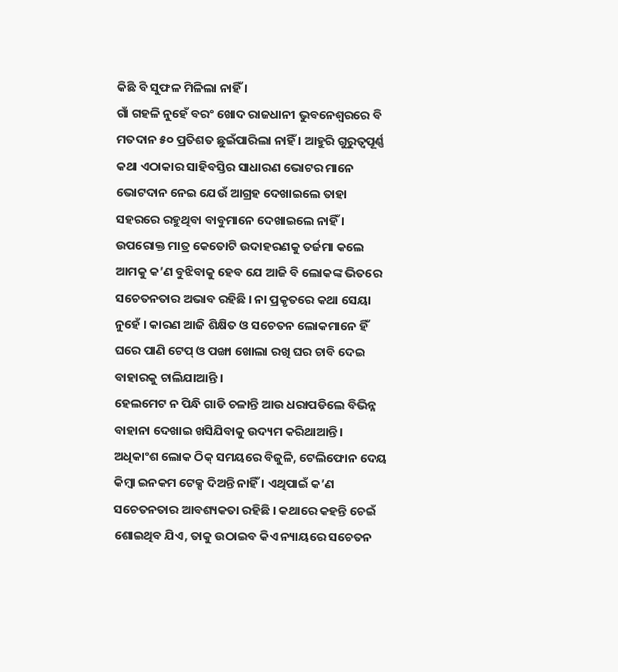କିଛି ବି ସୁଫଳ ମିଳିଲା ନାହିଁ ।
ଗାଁ ଗହଳି ନୁହେଁ ବରଂ ଖୋଦ ରାଜଧାନୀ ଭୁବନେଶ୍ୱରରେ ବି ମତଦାନ ୫୦ ପ୍ରତିଶତ ଛୁଇଁପାରିଲା ନାହିଁ । ଆହୁରି ଗୁରୁତ୍ୱପୂର୍ଣ୍ଣ କଥା ଏଠାକାର ସାହିବସ୍ତିର ସାଧାରଣ ଭୋଟର ମାନେ ଭୋଟଦାନ ନେଇ ଯେଉଁ ଆଗ୍ରହ ଦେଖାଇଲେ ତାହା ସହରରେ ରହୁଥିବା ବାବୁମାନେ ଦେଖାଇଲେ ନାହିଁ । ଉପରୋକ୍ତ ମାତ୍ର କେତୋଟି ଉଦାହରଣକୁ ତର୍ଜମା କଲେ ଆମକୁ କ’ଣ ବୁଝିବାକୁ ହେବ ଯେ ଆଜି ବି ଲୋକଙ୍କ ଭିତରେ ସଚେତନତାର ଅଭାବ ରହିଛି । ନା ପ୍ରକୃତରେ କଥା ସେୟା ନୁହେଁ । କାରଣ ଆଜି ଶିକ୍ଷିତ ଓ ସଚେତନ ଲୋକମାନେ ହିଁ ଘରେ ପାଣି ଟେପ୍ ଓ ପଙ୍ଖା ଖୋଲା ରଖି ଘର ଚାବି ଦେଇ ବାହାରକୁ ଚାଲିଯାଆନ୍ତି ।
ହେଲମେଟ ନ ପିନ୍ଧି ଗାଡି ଚଳାନ୍ତି ଆଉ ଧରାପଡିଲେ ବିଭିନ୍ନ ବାହାନା ଦେଖାଇ ଖସିଯିବାକୁ ଉଦ୍ୟମ କରିଥାଆନ୍ତି । ଅଧିକାଂଶ ଲୋକ ଠିକ୍ ସମୟରେ ବିଜୁଳି, ଟେଲିଫୋନ ଦେୟ କିମ୍ବା ଇନକମ ଟେକ୍ସ ଦିଅନ୍ତି ନାହିଁ । ଏଥିପାଇଁ କ’ଣ ସଚେତନତାର ଆବଶ୍ୟକତା ରହିଛି । କଥାରେ କହନ୍ତି ଚେଇଁ ଶୋଇଥିବ ଯିଏ, ତାକୁ ଉଠାଇବ କିଏ ନ୍ୟାୟରେ ସଚେତନ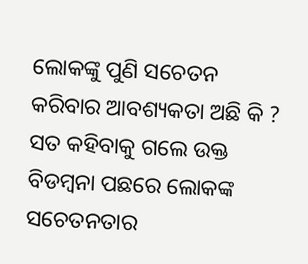ଲୋକଙ୍କୁ ପୁଣି ସଚେତନ କରିବାର ଆବଶ୍ୟକତା ଅଛି କି ? ସତ କହିବାକୁ ଗଲେ ଉକ୍ତ ବିଡମ୍ବନା ପଛରେ ଲୋକଙ୍କ ସଚେତନତାର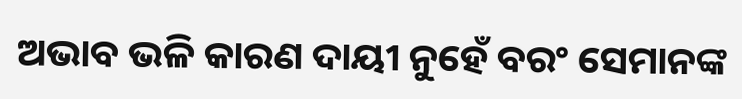ଅଭାବ ଭଳି କାରଣ ଦାୟୀ ନୁହେଁ ବରଂ ସେମାନଙ୍କ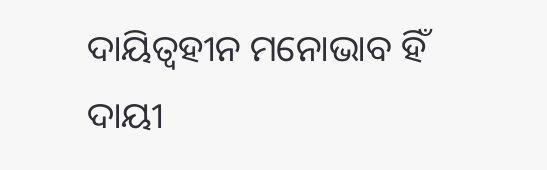ଦାୟିତ୍ୱହୀନ ମନୋଭାବ ହିଁ ଦାୟୀ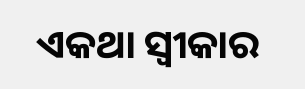ଏକଥା ସ୍ୱୀକାର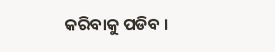କରିବାକୁ ପଡିବ ।